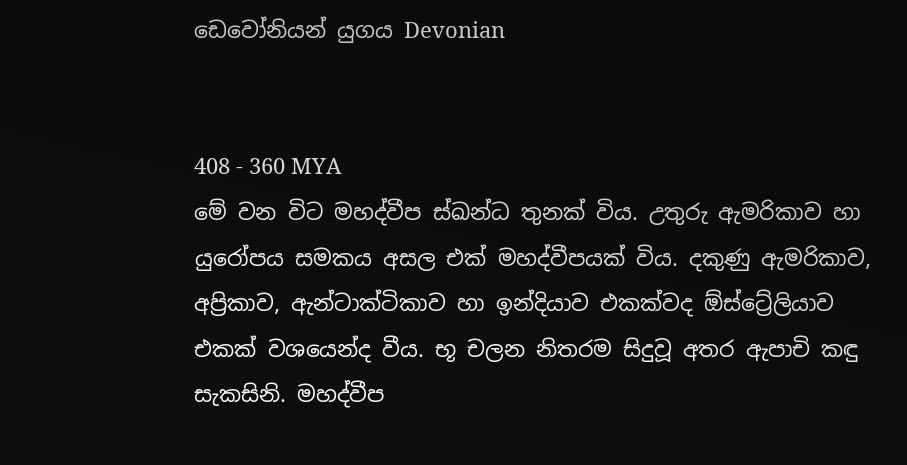ඩෙවෝනියන් යුගය Devonian


408 - 360 MYA
මේ වන විට මහද්වීප ස්ඛන්ධ තුනක් විය. උතුරු ඇමරිකාව හා යුරෝපය සමකය අසල එක් මහද්වීපයක් විය. දකුණු ඇමරිකාව, අප්‍රිකාව, ඇන්ටාක්ටිකාව හා ඉන්දියාව එකක්වද ඕස්ට්‍රේලියාව එකක් වශයෙන්ද වීය. භූ චලන නිතරම සිදුවූ අතර ඇපාචි කඳු සැකසිනි. මහද්වීප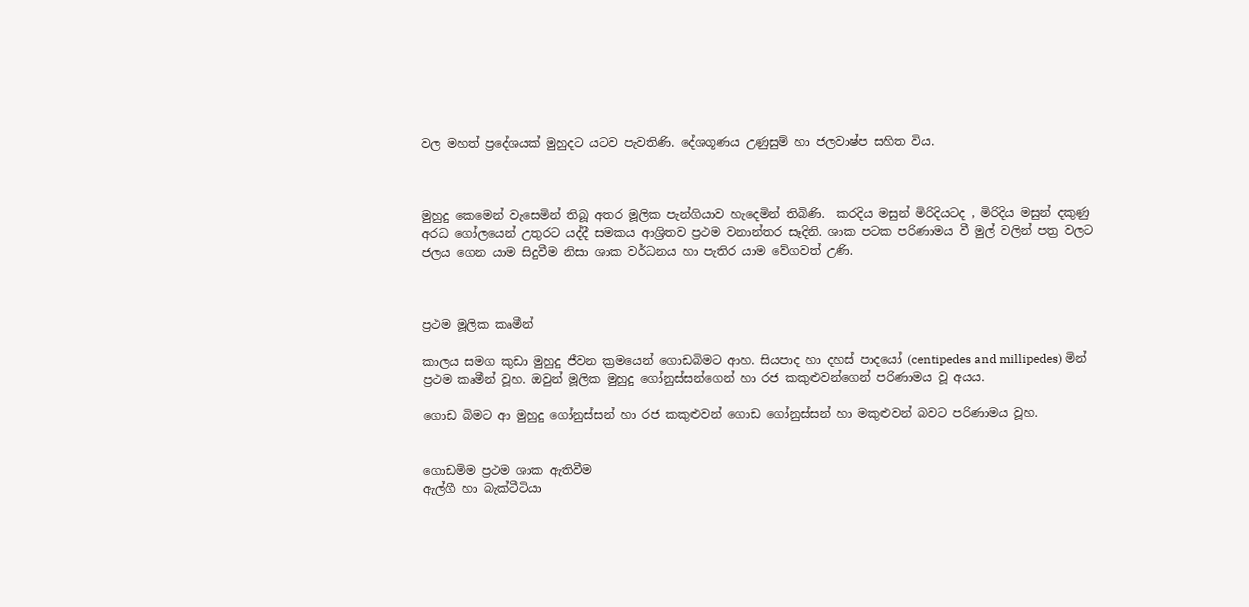වල මහත් ප්‍රදේශයක් මුහුදට යටව පැවතිණි. දේශගූණය උණුසුම් හා ජලවාෂ්ප සහිත විය.



මුහුදු කෙමෙන් වැසෙමින් තිබූ අතර මූලික පැන්ගියාව හැදෙමින් තිබිණි.  කරදිය මසුන් මිරිදියටද , මිරිදිය මසුන් දකුණු අරධ ගෝලයෙන් උතුරට යද්දී සමකය ආශ්‍රිතව ප්‍රථම වනාන්තර සෑදිනි. ශාක පටක පරිණාමය වී මුල් වලින් පත්‍ර වලට ජලය ගෙන යාම සිදුවීම නිසා ශාක වර්ධනය හා පැතිර යාම වේගවත් උණි.



ප්‍රථම මූලික කෘමීන්

කාලය සමග කුඩා මුහුදු ජීවන ක්‍රමයෙන් ගොඩබිමට ආහ. සියපාද හා දහස් පාදයෝ (centipedes and millipedes) මින් ප්‍රථම කෘමීන් වූහ. ඔවුන් මූලික මුහුදු ගෝනුස්සන්ගෙන් හා රජ කකුළුවන්ගෙන් පරිණාමය වූ අයය.

ගොඩ බිමට ආ මුහුදු ගෝනුස්සන් හා රජ කකුළුවන් ගොඩ ගෝනුස්සන් හා මකුළුවන් බවට පරිණාමය වූහ.


ගොඩමිම ප්‍රථම ශාක ඇතිවීම
ඇල්ගී හා බැක්ටීටියා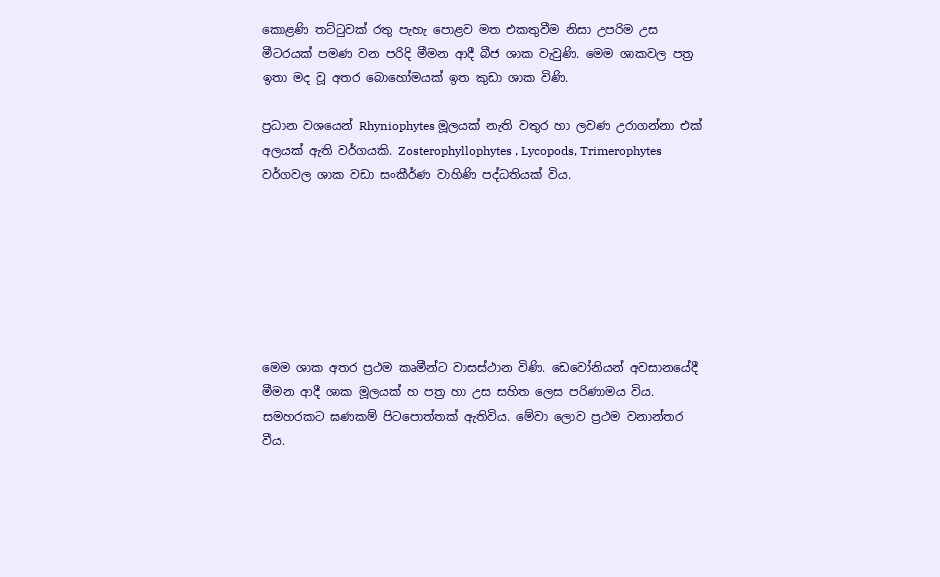කොළණි තට්ටුවක් රතු පැහැ පොළව මත එකතුවීම නිසා උපරිම උස මීටරයක් පමණ වන පරිදි මීමන ආදී බීජ ශාක වැවුණි. මෙම ශාකවල පත්‍ර ඉතා මද වූ අතර බොහෝමයක් ඉත කුඩා ශාක විණි.

ප්‍රධාන වශයෙන් Rhyniophytes මූලයක් නැති වතුර හා ලවණ උරාගන්නා එක් අලයක් ඇති වර්ගයකි. Zosterophyllophytes , Lycopods, Trimerophytes වර්ගවල ශාක වඩා සංකීර්ණ වාහිණි පද්ධතියක් විය.







මෙම ශාක අතර ප්‍රථම කෘමීන්ට වාසස්ථාන විණි. ඩෙවෝනියන් අවසානයේදී මීමන ආදී ශාක මූලයක් හ පත්‍ර හා උස සහිත ලෙස පරිණාමය විය. සමහරකට ඝණකම් පිටපොත්තක් ඇතිවිය. මේවා ලොව ප්‍රථම වනාන්තර වීය.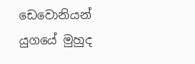ඩෙවොනියන් යුගයේ මුහුද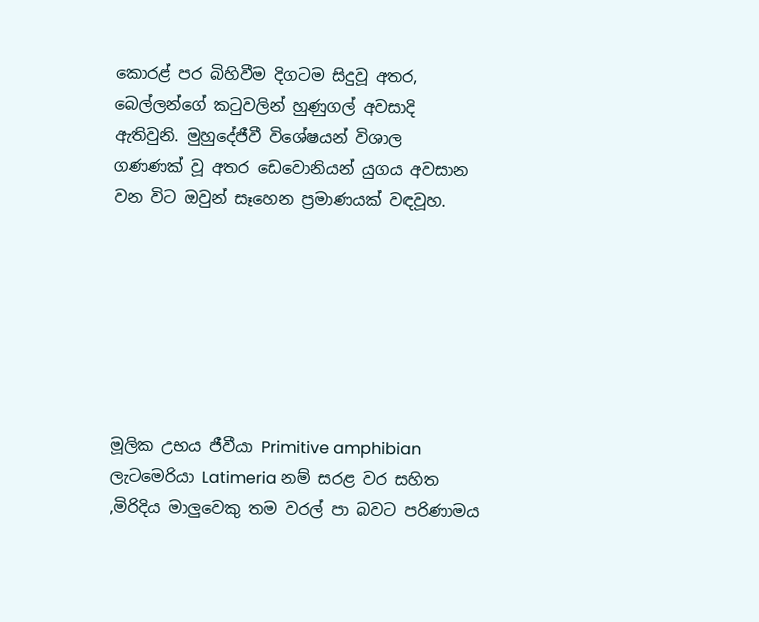කොරළ් පර බිහිවීම දිගටම සිදුවූ අතර, බෙල්ලන්ගේ කටුවලින් හුණුගල් අවසාදි ඇතිවුනි. මුහුදේජීවී විශේෂයන් විශාල  ගණණක් වූ අතර ඩෙවොනියන් යුගය අවසාන වන විට ඔවුන් සෑහෙන ප්‍රමාණයක් වඳවූහ.







මූලික උභය ජීවීයා Primitive amphibian
ලැටමෙරියා Latimeria නම් සරළ වර සහිත ,මිරිදිය මාලුවෙකු තම වරල් පා බවට පරිණාමය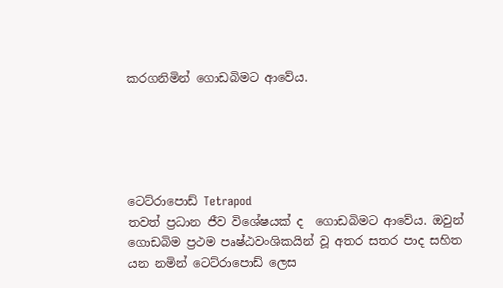කරගනිමින් ගොඩබිමට ආවේය.





ටෙට්රාපොඩ් Tetrapod
තවත් ප්‍රධාන ජීව විශේෂයක් ද  ගොඩබිමට ආවේය. ඔවුන් ගොඩබිම ප්‍රථම පෘෂ්ඨවංශිකයින් වූ අතර සතර පාද සහිත යන නමින් ටෙට්රාපොඩ් ලෙස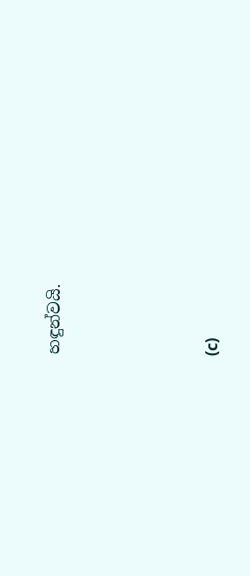හඳුන්වයි.






(c)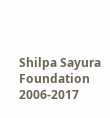Shilpa Sayura Foundation 2006-2017